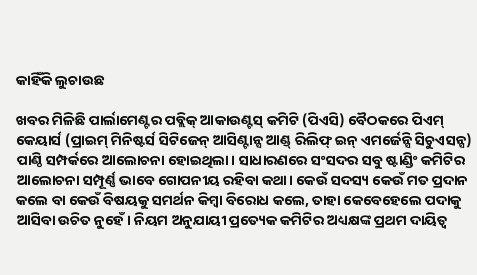କାହିଁକି ଲୁଚାଉଛ

ଖବର ମିଳିଛି ପାର୍ଲାମେଣ୍ଟର ପବ୍ଲିକ୍‌ ଆକାଉଣ୍ଟସ୍‌ କମିଟି (ପିଏସି) ବୈଠକରେ ପିଏମ୍‌ କେୟାର୍ସ (ପ୍ରାଇମ୍‌ ମିନିଷ୍ଟର୍ସ ସିଟିଜେନ୍‌ ଆସିଣ୍ଟାନ୍ସ ଆଣ୍ଡ୍‌ ରିଲିଫ୍‌ ଇନ୍‌ ଏମର୍ଜେନ୍ସି ସିଚୁଏସନ୍ସ) ପାଣ୍ଠି ସମ୍ପର୍କରେ ଆଲୋଚନା ହୋଇଥିଲା। ସାଧାରଣରେ ସଂସଦର ସବୁ ଷ୍ଟାଣ୍ଡିଂ କମିଟିର ଆଲୋଚନା ସମ୍ପୂର୍ଣ୍ଣ ଭାବେ ଗୋପନୀୟ ରହିବା କଥା। କେଉଁ ସଦସ୍ୟ କେଉଁ ମତ ପ୍ରଦାନ କଲେ ବା କେଉଁ ବିଷୟକୁ ସମର୍ଥନ କିମ୍ବା ବିରୋଧ କଲେ, ତାହା କେବେହେଲେ ପଦାକୁ ଆସିବା ଉଚିତ ନୁହେଁ। ନିୟମ ଅନୁଯାୟୀ ପ୍ରତ୍ୟେକ କମିଟିର ଅଧ୍ୟକ୍ଷଙ୍କ ପ୍ରଥମ ଦାୟିତ୍ୱ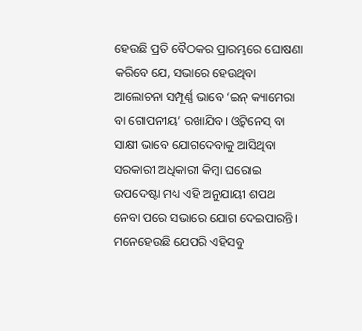ହେଉଛି ପ୍ରତି ବୈଠକର ପ୍ରାରମ୍ଭରେ ଘୋଷଣା କରିବେ ଯେ, ସଭାରେ ହେଉଥିବା ଆଲୋଚନା ସମ୍ପୂର୍ଣ୍ଣ ଭାବେ ‘ଇନ୍‌ କ୍ୟାମେରା ବା ଗୋପନୀୟ’ ରଖାଯିବ। ଓ୍ବିଟ୍‌ନେସ୍‌ ବା ସାକ୍ଷୀ ଭାବେ ଯୋଗଦେବାକୁ ଆସିଥିବା ସରକାରୀ ଅଧିକାରୀ କିମ୍ବା ଘରୋଇ ଉପଦେଷ୍ଟା ମଧ୍ୟ ଏହି ଅନୁଯାୟୀ ଶପଥ ନେବା ପରେ ସଭାରେ ଯୋଗ ଦେଇପାରନ୍ତି। ମନେହେଉଛି ଯେପରି ଏହିସବୁ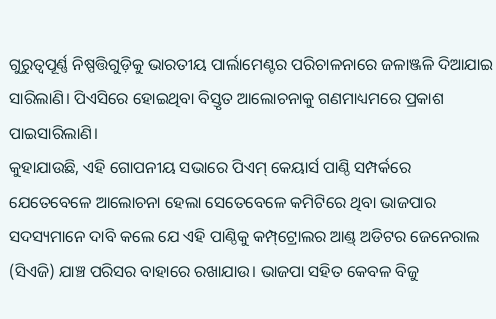ଗୁରୁତ୍ୱପୂର୍ଣ୍ଣ ନିଷ୍ପତ୍ତିଗୁଡ଼ିକୁ ଭାରତୀୟ ପାର୍ଲାମେଣ୍ଟର ପରିଚାଳନାରେ ଜଳାଞ୍ଜଳି ଦିଆଯାଇ ସାରିଲାଣି। ପିଏସିରେ ହୋଇଥିବା ବିସ୍ତୃତ ଆଲୋଚନାକୁ ଗଣମାଧ୍ୟମରେ ପ୍ରକାଶ ପାଇସାରିଲାଣି।
କୁହାଯାଉଛି, ଏହି ଗୋପନୀୟ ସଭାରେ ପିଏମ୍‌ କେୟାର୍ସ ପାଣ୍ଠି ସମ୍ପର୍କରେ ଯେତେବେଳେ ଆଲୋଚନା ହେଲା ସେତେବେଳେ କମିଟିରେ ଥିବା ଭାଜପାର ସଦସ୍ୟମାନେ ଦାବି କଲେ ଯେ ଏହି ପାଣ୍ଠିକୁ କମ୍ପ୍‌ଟ୍ରୋଲର ଆଣ୍ଡ୍‌ ଅଡିଟର ଜେନେରାଲ (ସିଏଜି) ଯାଞ୍ଚ ପରିସର ବାହାରେ ରଖାଯାଉ। ଭାଜପା ସହିତ କେବଳ ବିଜୁ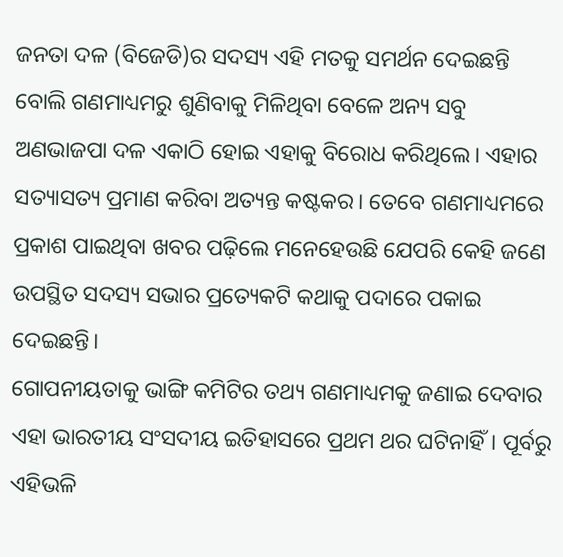ଜନତା ଦଳ (ବିଜେଡି)ର ସଦସ୍ୟ ଏହି ମତକୁ ସମର୍ଥନ ଦେଇଛନ୍ତି ବୋଲି ଗଣମାଧ୍ୟମରୁ ଶୁଣିବାକୁ ମିଳିଥିବା ବେଳେ ଅନ୍ୟ ସବୁ ଅଣଭାଜପା ଦଳ ଏକାଠି ହୋଇ ଏହାକୁ ବିରୋଧ କରିଥିଲେ। ଏହାର ସତ୍ୟାସତ୍ୟ ପ୍ରମାଣ କରିବା ଅତ୍ୟନ୍ତ କଷ୍ଟକର। ତେବେ ଗଣମାଧ୍ୟମରେ ପ୍ରକାଶ ପାଇଥିବା ଖବର ପଢ଼ିଲେ ମନେହେଉଛି ଯେପରି କେହି ଜଣେ ଉପସ୍ଥିତ ସଦସ୍ୟ ସଭାର ପ୍ରତ୍ୟେକଟି କଥାକୁ ପଦାରେ ପକାଇ ଦେଇଛନ୍ତି।
ଗୋପନୀୟତାକୁ ଭାଙ୍ଗି କମିଟିର ତଥ୍ୟ ଗଣମାଧ୍ୟମକୁ ଜଣାଇ ଦେବାର ଏହା ଭାରତୀୟ ସଂସଦୀୟ ଇତିହାସରେ ପ୍ରଥମ ଥର ଘଟିନାହିଁ। ପୂର୍ବରୁ ଏହିଭଳି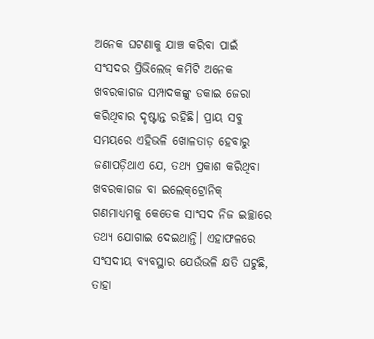ଅନେକ ଘଟଣାକୁ ଯାଞ୍ଚ କରିବା ପାଇଁ ସଂସଦର ପ୍ରିଭିଲେଜ୍‌ କମିଟି ଅନେକ ଖବରକାଗଜ ସମ୍ପାଦକଙ୍କୁ ଡକାଇ ଜେରା କରିଥିବାର ଦୃଷ୍ଟାନ୍ତ ରହିଛି। ପ୍ରାୟ ସବୁ ସମୟରେ ଏହିଭଳି ଖୋଳତାଡ଼ ହେବାରୁ ଜଣାପଡ଼ିଥାଏ ଯେ, ତଥ୍ୟ ପ୍ରକାଶ କରିଥିବା ଖବରକାଗଜ ବା ଇଲେକ୍‌ଟ୍ରୋନିକ୍‌ ଗଣମାଧ୍ୟମକୁ କେତେକ ସାଂସଦ ନିଜ ଇଚ୍ଛାରେ ତଥ୍ୟ ଯୋଗାଇ ଦେଇଥାନ୍ତି। ଏହାଫଳରେ ସଂସଦୀୟ ବ୍ୟବସ୍ଥାର ଯେଉଁଭଳି କ୍ଷତି ଘଟୁଛି, ତାହା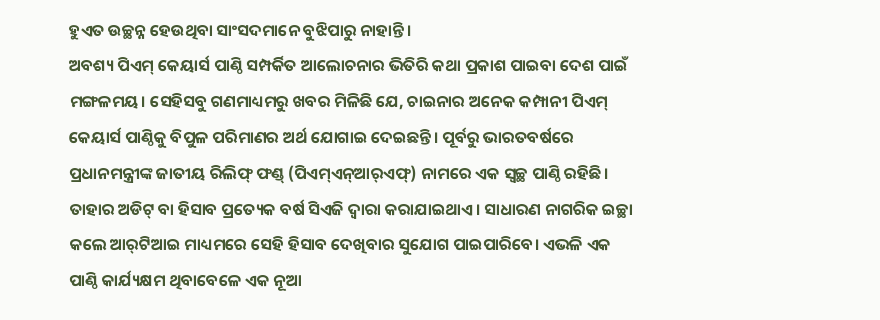ହୁଏତ ଉଚ୍ଛନ୍ନ ହେଉଥିବା ସାଂସଦମାନେ ବୁଝିପାରୁ ନାହାନ୍ତି।
ଅବଶ୍ୟ ପିଏମ୍‌ କେୟାର୍ସ ପାଣ୍ଠି ସମ୍ପର୍କିତ ଆଲୋଚନାର ଭିତିରି କଥା ପ୍ରକାଶ ପାଇବା ଦେଶ ପାଇଁ ମଙ୍ଗଳମୟ। ସେହିସବୁ ଗଣମାଧ୍ୟମରୁ ଖବର ମିଳିଛି ଯେ, ଚାଇନାର ଅନେକ କମ୍ପାନୀ ପିଏମ୍‌ କେୟାର୍ସ ପାଣ୍ଠିକୁ ବିପୁଳ ପରିମାଣର ଅର୍ଥ ଯୋଗାଇ ଦେଇଛନ୍ତି। ପୂର୍ବରୁ ଭାରତବର୍ଷରେ ପ୍ରଧାନମନ୍ତ୍ରୀଙ୍କ ଜାତୀୟ ରିଲିଫ୍‌ ଫଣ୍ଡ୍‌ (ପିଏମ୍‌ଏନ୍‌ଆର୍‌ଏଫ୍‌) ନାମରେ ଏକ ସ୍ବଚ୍ଛ ପାଣ୍ଠି ରହିଛି। ତାହାର ଅଡିଟ୍‌ ବା ହିସାବ ପ୍ରତ୍ୟେକ ବର୍ଷ ସିଏଜି ଦ୍ୱାରା କରାଯାଇଥାଏ। ସାଧାରଣ ନାଗରିକ ଇଚ୍ଛା କଲେ ଆର୍‌ଟିଆଇ ମାଧ୍ୟମରେ ସେହି ହିସାବ ଦେଖିବାର ସୁଯୋଗ ପାଇପାରିବେ। ଏଭଳି ଏକ ପାଣ୍ଠି କାର୍ଯ୍ୟକ୍ଷମ ଥିବାବେଳେ ଏକ ନୂଆ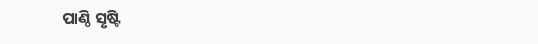ପାଣ୍ଠି ସୃଷ୍ଟି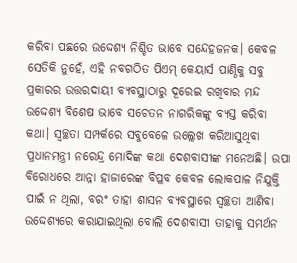କରିବା ପଛରେ ଉଦ୍ଦେଶ୍ୟ ନିଶ୍ଚିତ ଭାବେ ସନ୍ଦେହଜନକ। କେବଳ ସେତିକି ନୁହେଁ, ଏହି ନବଗଠିତ ପିଏମ୍‌ କେୟାର୍ସ ପାଣ୍ଠିକୁ ସବୁ ପ୍ରକାରର ଉତ୍ତରଦାୟୀ ବ୍ୟବସ୍ଥାଠାରୁ ଦୂରେଇ ରଖିବାର ମନ୍ଦ ଉଦ୍ଦେଶ୍ୟ ବିଶେଷ ଭାବେ ସଚେତନ ନାଗରିକଙ୍କୁ ବ୍ୟସ୍ତ କରିବା କଥା। ସ୍ବଚ୍ଛତା ସମ୍ପର୍କରେ ସବୁବେଳେ ଉଲ୍ଲେଖ କରିଆସୁଥିବା ପ୍ରଧାନମନ୍ତ୍ରୀ ନରେନ୍ଦ୍ର ମୋଦିଙ୍କ କଥା ଦେଶବାସୀଙ୍କ ମନେଅଛି। ଉପା ବିରୋଧରେ ଆନ୍ନା ହାଜାରେଙ୍କ ବିପ୍ଳବ କେବଳ ଲୋକପାଳ ନିଯୁକ୍ତି ପାଇଁ ନ ଥିଲା, ବରଂ ତାହା ଶାସନ ବ୍ୟବସ୍ଥାରେ ସ୍ବଚ୍ଛତା ଆଣିବା ଉଦ୍ଦେଶ୍ୟରେ କରାଯାଇଥିଲା ବୋଲି ଦେଶବାସୀ ତାହାକୁ ସମର୍ଥନ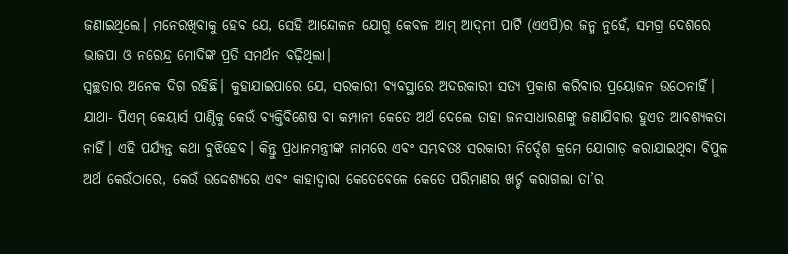ଜଣାଇଥିଲେ। ମନେରଖିବାକୁ ହେବ ଯେ, ସେହି ଆନ୍ଦୋଳନ ଯୋଗୁ କେବଳ ଆମ୍‌ ଆଦ୍‌ମୀ ପାର୍ଟି (ଏଏପି)ର ଜନ୍ମ ନୁହେଁ, ସମଗ୍ର ଦେଶରେ ଭାଜପା ଓ ନରେନ୍ଦ୍ର ମୋଦିଙ୍କ ପ୍ରତି ସମର୍ଥନ ବଢ଼ିଥିଲା।
ସ୍ବଚ୍ଛତାର ଅନେକ ଦିଗ ରହିଛି। କୁହାଯାଇପାରେ ଯେ, ସରକାରୀ ବ୍ୟବସ୍ଥାରେ ଅଦରକାରୀ ସତ୍ୟ ପ୍ରକାଶ କରିବାର ପ୍ରୟୋଜନ ଉଠେନାହିଁ। ଯାଥା- ପିଏମ୍‌ କେୟାର୍ସ ପାଣ୍ଠିକୁ କେଉଁ ବ୍ୟକ୍ତିବିଶେଷ ବା କମ୍ପାନୀ କେତେ ଅର୍ଥ ଦେଲେ ତାହା ଜନସାଧାରଣଙ୍କୁ ଜଣାଯିବାର ହୁଏତ ଆବଶ୍ୟକତା ନାହିଁ। ଏହି ପର୍ଯ୍ୟନ୍ତ କଥା ବୁଝିହେବ। କିନ୍ତୁ ପ୍ରଧାନମନ୍ତ୍ରୀଙ୍କ ନାମରେ ଏବଂ ସମ୍ଭବତଃ ସରକାରୀ ନିର୍ଦ୍ଦେଶ କ୍ରମେ ଯୋଗାଡ଼ କରାଯାଇଥିବା ବିପୁଳ ଅର୍ଥ କେଉଁଠାରେ, କେଉଁ ଉଦ୍ଦେଶ୍ୟରେ ଏବଂ କାହାଦ୍ୱାରା କେତେବେଳେ କେତେ ପରିମାଣର ଖର୍ଚ୍ଚ କରାଗଲା ତା’ର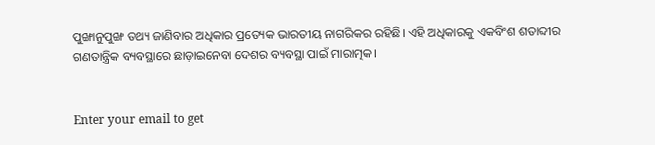ପୁଙ୍ଖାନୁପୁଙ୍ଖ ତଥ୍ୟ ଜାଣିବାର ଅଧିକାର ପ୍ରତ୍ୟେକ ଭାରତୀୟ ନାଗରିକର ରହିଛି। ଏହି ଅଧିକାରକୁ ଏକବିଂଶ ଶତାବ୍ଦୀର ଗଣତାନ୍ତ୍ରିକ ବ୍ୟବସ୍ଥାରେ ଛାଡ଼ାଇନେବା ଦେଶର ବ୍ୟବସ୍ଥା ପାଇଁ ମାରାତ୍ମକ।


Enter your email to get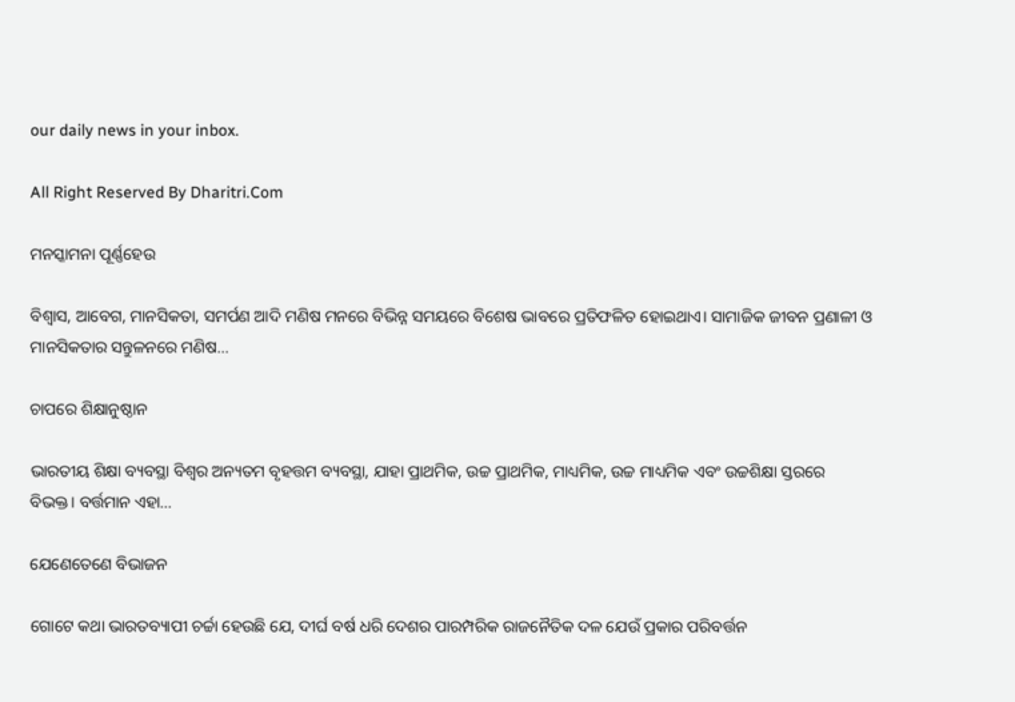our daily news in your inbox.

All Right Reserved By Dharitri.Com

ମନସ୍କାମନା ପୂର୍ଣ୍ଣହେଉ

ବିଶ୍ୱାସ, ଆବେଗ, ମାନସିକତା, ସମର୍ପଣ ଆଦି ମଣିଷ ମନରେ ବିଭିନ୍ନ ସମୟରେ ବିଶେଷ ଭାବରେ ପ୍ରତିଫଳିତ ହୋଇଥାଏ। ସାମାଜିକ ଜୀବନ ପ୍ରଣାଳୀ ଓ ମାନସିକତାର ସନ୍ତୁଳନରେ ମଣିଷ…

ଚାପରେ ଶିକ୍ଷାନୁଷ୍ଠାନ

ଭାରତୀୟ ଶିକ୍ଷା ବ୍ୟବସ୍ଥା ବିଶ୍ୱର ଅନ୍ୟତମ ବୃହତ୍ତମ ବ୍ୟବସ୍ଥା, ଯାହା ପ୍ରାଥମିକ, ଉଚ୍ଚ ପ୍ରାଥମିକ, ମାଧ୍ୟମିକ, ଉଚ୍ଚ ମାଧ୍ୟମିକ ଏବଂ ଉଚ୍ଚଶିକ୍ଷା ସ୍ତରରେ ବିଭକ୍ତ। ବର୍ତ୍ତମାନ ଏହା…

ଯେଣେତେଣେ ବିଭାଜନ

ଗୋଟେ କଥା ଭାରତବ୍ୟାପୀ ଚର୍ଚ୍ଚା ହେଉଛି ଯେ, ଦୀର୍ଘ ବର୍ଷ ଧରି ଦେଶର ପାରମ୍ପରିକ ରାଜନୈତିକ ଦଳ ଯେଉଁ ପ୍ରକାର ପରିବର୍ତ୍ତନ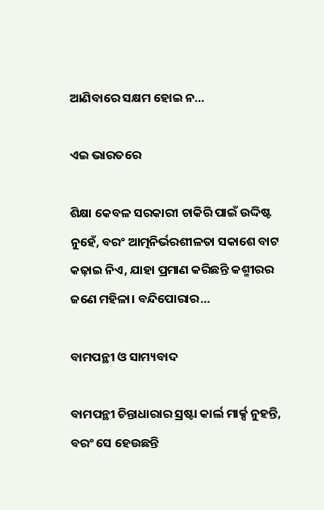ଆଣିବାରେ ସକ୍ଷମ ହୋଇ ନ…

ଏଇ ଭାରତରେ

ଶିକ୍ଷା କେବଳ ସରକାରୀ ଚାକିରି ପାଇଁ ଉଦ୍ଦିଷ୍ଟ ନୁହେଁ, ବରଂ ଆତ୍ମନିର୍ଭରଶୀଳତା ସକାଶେ ବାଟ କଢ଼ାଇ ନିଏ, ଯାହା ପ୍ରମାଣ କରିଛନ୍ତି କଶ୍ମୀରର ଜଣେ ମହିଳା। ବନ୍ଦିପୋରାର…

ବାମପନ୍ଥୀ ଓ ସାମ୍ୟବାଦ

ବାମପନ୍ଥୀ ଚିନ୍ତାଧାରାର ସ୍ରଷ୍ଟା କାର୍ଲ ମାର୍କ୍ସ ନୁହନ୍ତି, ବରଂ ସେ ହେଉଛନ୍ତି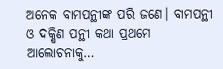ଅନେକ ବାମପନ୍ଥୀଙ୍କ ପରି ଜଣେ। ବାମପନ୍ଥୀ ଓ ଦକ୍ଷିଣ ପନ୍ଥୀ କଥା ପ୍ରଥମେ ଆଲୋଚନାକୁ…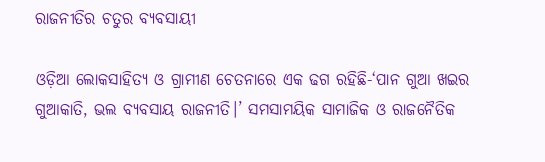ରାଜନୀତିର ଚତୁର ବ୍ୟବସାୟୀ

ଓଡ଼ିଆ ଲୋକସାହିତ୍ୟ ଓ ଗ୍ରାମୀଣ ଚେତନାରେ ଏକ ଢଗ ରହିଛି-‘ପାନ ଗୁଆ ଖଇର ଗୁଆକାତି, ଭଲ ବ୍ୟବସାୟ ରାଜନୀତି।’ ସମସାମୟିକ ସାମାଜିକ ଓ ରାଜନୈତିକ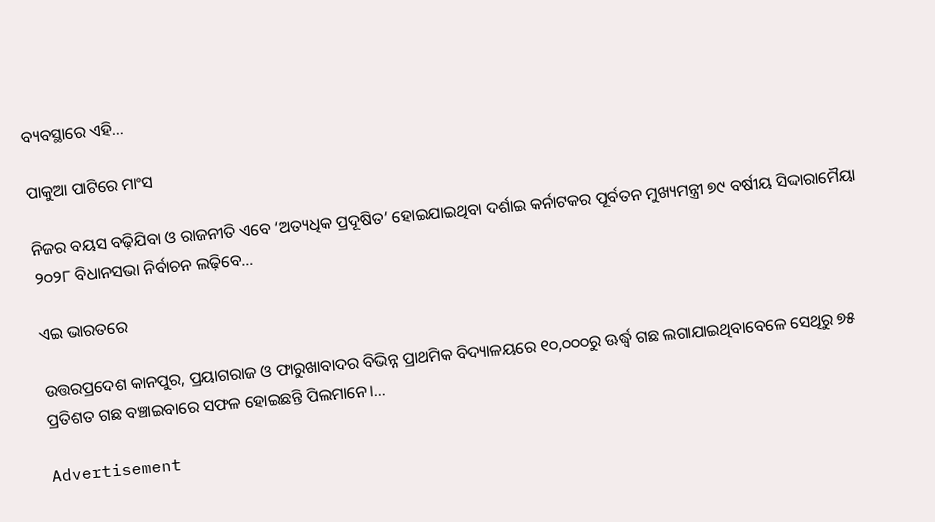ବ୍ୟବସ୍ଥାରେ ଏହି…

ପାକୁଆ ପାଟିରେ ମାଂସ

ନିଜର ବୟସ ବଢ଼ିଯିବା ଓ ରାଜନୀତି ଏବେ ‘ଅତ୍ୟଧିକ ପ୍ରଦୂଷିତ’ ହୋଇଯାଇଥିବା ଦର୍ଶାଇ କର୍ନାଟକର ପୂର୍ବତନ ମୁଖ୍ୟମନ୍ତ୍ରୀ ୭୯ ବର୍ଷୀୟ ସିଦ୍ଦାରାମୈୟା ୨୦୨୮ ବିଧାନସଭା ନିର୍ବାଚନ ଲଢ଼ିବେ…

ଏଇ ଭାରତରେ

ଉତ୍ତରପ୍ରଦେଶ କାନପୁର, ପ୍ରୟାଗରାଜ ଓ ଫାରୁଖାବାଦର ବିଭିନ୍ନ ପ୍ରାଥମିକ ବିଦ୍ୟାଳୟରେ ୧୦,୦୦୦ରୁ ଊର୍ଦ୍ଧ୍ୱ ଗଛ ଲଗାଯାଇଥିବାବେଳେ ସେଥିରୁ ୭୫ ପ୍ରତିଶତ ଗଛ ବଞ୍ଚାଇବାରେ ସଫଳ ହୋଇଛନ୍ତି ପିଲମାନେ।…

Advertisement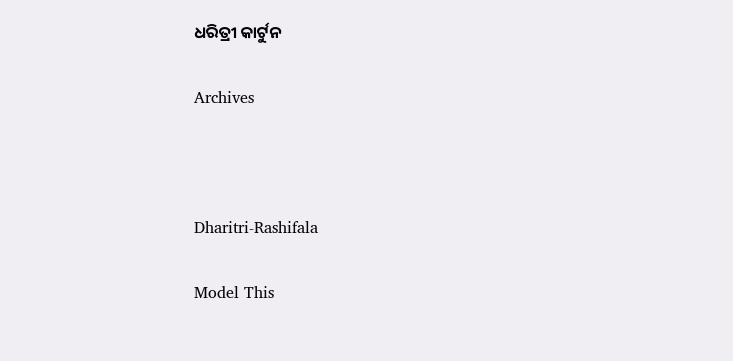ଧରିତ୍ରୀ କାର୍ଟୁନ

Archives



Dharitri-Rashifala

Model This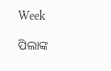Week

ପିଲାଙ୍କ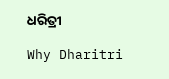ଧରିତ୍ରୀ

Why Dharitri